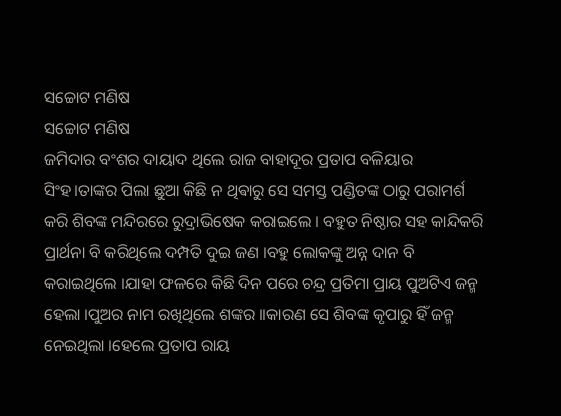ସଚ୍ଚୋଟ ମଣିଷ
ସଚ୍ଚୋଟ ମଣିଷ
ଜମିଦାର ବଂଶର ଦାୟାଦ ଥିଲେ ରାଜ ବାହାଦୂର ପ୍ରତାପ ବଳିୟାର ସିଂହ।ତାଙ୍କର ପିଲା ଛୁଆ କିଛି ନ ଥିଵାରୁ ସେ ସମସ୍ତ ପଣ୍ଡିତଙ୍କ ଠାରୁ ପରାମର୍ଶ କରି ଶିବଙ୍କ ମନ୍ଦିରରେ ରୁଦ୍ରାଭିଷେକ କରାଇଲେ । ବହୁତ ନିଷ୍ଠାର ସହ କାନ୍ଦିକରି ପ୍ରାର୍ଥନା ବି କରିଥିଲେ ଦମ୍ପତି ଦୁଇ ଜଣ ।ବହୁ ଲୋକଙ୍କୁ ଅନ୍ନ ଦାନ ବି କରାଇଥିଲେ ।ଯାହା ଫଳରେ କିଛି ଦିନ ପରେ ଚନ୍ଦ୍ର ପ୍ରତିମା ପ୍ରାୟ ପୁଅଟିଏ ଜନ୍ମ ହେଲା ।ପୁଅର ନାମ ରଖିଥିଲେ ଶଙ୍କର ।।କାରଣ ସେ ଶିବଙ୍କ କୃପାରୁ ହିଁ ଜନ୍ମ ନେଇଥିଲା ।ହେଲେ ପ୍ରତାପ ରାୟ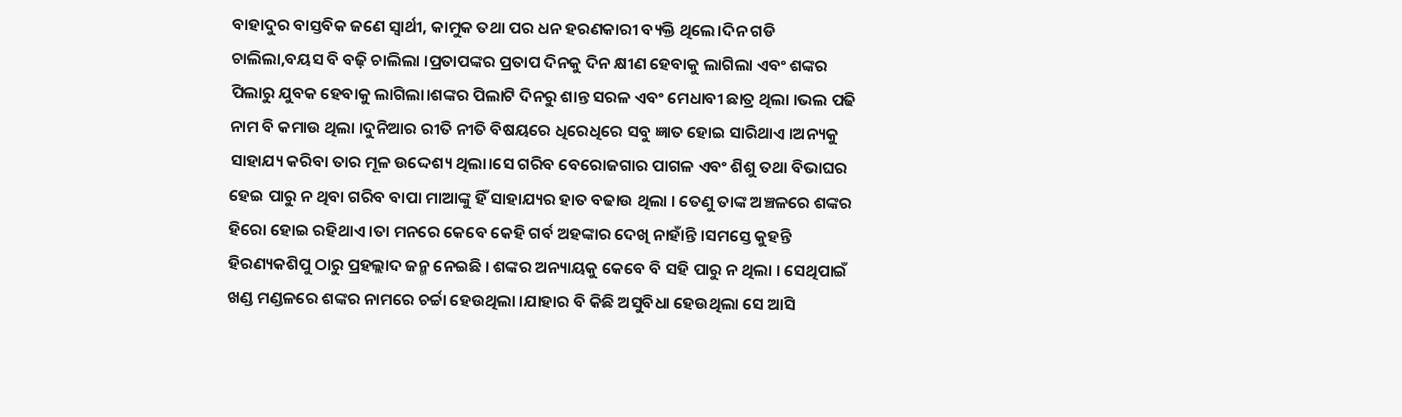ବାହାଦୁର ବାସ୍ତବିକ ଜଣେ ସ୍ଵାର୍ଥୀ, କାମୁକ ତଥା ପର ଧନ ହରଣକାରୀ ବ୍ୟକ୍ତି ଥିଲେ।ଦିନ ଗଡି ଚାଲିଲା,ବୟସ ବି ବଢ଼ି ଚାଲିଲା ।ପ୍ରତାପଙ୍କର ପ୍ରତାପ ଦିନକୁ ଦିନ କ୍ଷୀଣ ହେବାକୁ ଲାଗିଲା ଏବଂ ଶଙ୍କର ପିଲାରୁ ଯୁବକ ହେବାକୁ ଲାଗିଲା।ଶଙ୍କର ପିଲାଟି ଦିନରୁ ଶାନ୍ତ ସରଳ ଏବଂ ମେଧାବୀ ଛାତ୍ର ଥିଲା ।ଭଲ ପଢି ନାମ ବି କମାଉ ଥିଲା ।ଦୁନିଆର ରୀତି ନୀତି ବିଷୟରେ ଧିରେଧିରେ ସବୁ ଜ୍ଞାତ ହୋଇ ସାରିଥାଏ ।ଅନ୍ୟକୁ ସାହାଯ୍ୟ କରିବା ତାର ମୂଳ ଉଦ୍ଦେଶ୍ୟ ଥିଲା।ସେ ଗରିବ ବେରୋଜଗାର ପାଗଳ ଏବଂ ଶିଶୁ ତଥା ବିଭାଘର ହେଇ ପାରୁ ନ ଥିବା ଗରିବ ବାପା ମାଆଙ୍କୁ ହିଁ ସାହାଯ୍ୟର ହାତ ବଢାଉ ଥିଲା । ତେଣୁ ତାଙ୍କ ଅଞ୍ଚଳରେ ଶଙ୍କର ହିରୋ ହୋଇ ରହିଥାଏ ।ତା ମନରେ କେବେ କେହି ଗର୍ବ ଅହଙ୍କାର ଦେଖି ନାହାଁନ୍ତି ।ସମସ୍ତେ କୁହନ୍ତି ହିରଣ୍ୟକଶିପୁ ଠାରୁ ପ୍ରହଲ୍ଲାଦ ଜନ୍ମ ନେଇଛି । ଶଙ୍କର ଅନ୍ୟାୟକୁ କେବେ ବି ସହି ପାରୁ ନ ଥିଲା । ସେଥିପାଇଁ ଖଣ୍ଡ ମଣ୍ଡଳରେ ଶଙ୍କର ନାମରେ ଚର୍ଚ୍ଚା ହେଉଥିଲା ।ଯାହାର ବି କିଛି ଅସୁବିଧା ହେଉଥିଲା ସେ ଆସି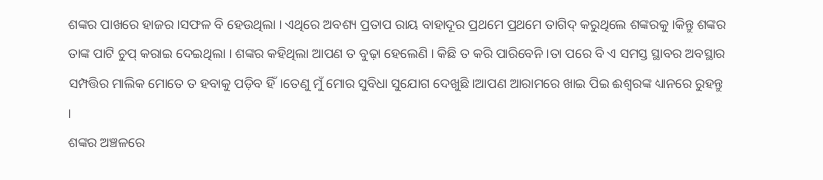ଶଙ୍କର ପାଖରେ ହାଜର ।ସଫଳ ବି ହେଉଥିଲା । ଏଥିରେ ଅବଶ୍ୟ ପ୍ରତାପ ରାୟ ବାହାଦୂର ପ୍ରଥମେ ପ୍ରଥମେ ତାଗିଦ୍ କରୁଥିଲେ ଶଙ୍କରକୁ ।କିନ୍ତୁ ଶଙ୍କର ତାଙ୍କ ପାଟି ଚୁପ୍ କରାଇ ଦେଇଥିଲା । ଶଙ୍କର କହିଥିଲା ଆପଣ ତ ବୁଢ଼ା ହେଲେଣି । କିଛି ତ କରି ପାରିବେନି ।ତା ପରେ ବି ଏ ସମସ୍ତ ସ୍ଥାବର ଅବସ୍ଥାର ସମ୍ପତ୍ତିର ମାଲିକ ମୋତେ ତ ହବାକୁ ପଡ଼ିବ ହିଁ।ତେଣୁ ମୁଁ ମୋର ସୁବିଧା ସୁଯୋଗ ଦେଖୁଛି ।ଆପଣ ଆରାମରେ ଖାଇ ପିଇ ଈଶ୍ବରଙ୍କ ଧ୍ୟାନରେ ରୁହନ୍ତୁ ।
ଶଙ୍କର ଅଞ୍ଚଳରେ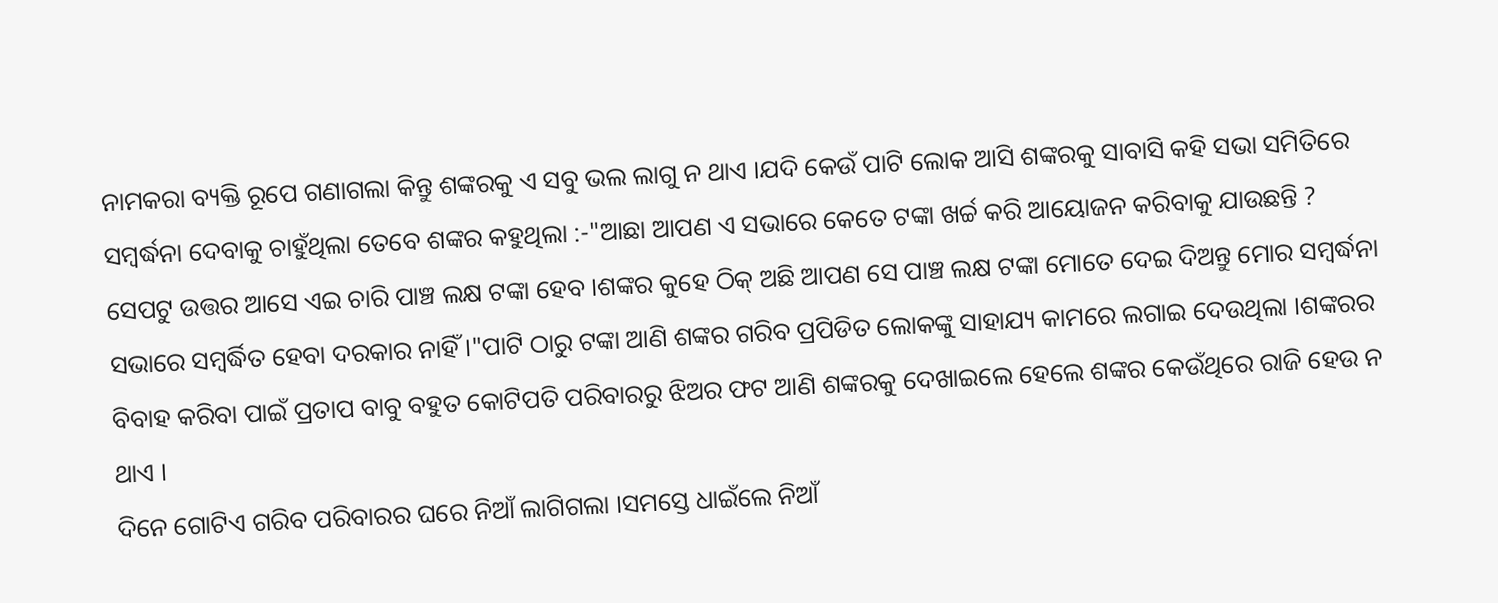ନାମକରା ବ୍ୟକ୍ତି ରୂପେ ଗଣାଗଲା କିନ୍ତୁ ଶଙ୍କରକୁ ଏ ସବୁ ଭଲ ଲାଗୁ ନ ଥାଏ ।ଯଦି କେଉଁ ପାଟି ଲୋକ ଆସି ଶଙ୍କରକୁ ସାବାସି କହି ସଭା ସମିତିରେ ସମ୍ବର୍ଦ୍ଧନା ଦେବାକୁ ଚାହୁଁଥିଲା ତେବେ ଶଙ୍କର କହୁଥିଲା :-"ଆଛା ଆପଣ ଏ ସଭାରେ କେତେ ଟଙ୍କା ଖର୍ଚ୍ଚ କରି ଆୟୋଜନ କରିବାକୁ ଯାଉଛନ୍ତି ? ସେପଟୁ ଉତ୍ତର ଆସେ ଏଇ ଚାରି ପାଞ୍ଚ ଲକ୍ଷ ଟଙ୍କା ହେବ ।ଶଙ୍କର କୁହେ ଠିକ୍ ଅଛି ଆପଣ ସେ ପାଞ୍ଚ ଲକ୍ଷ ଟଙ୍କା ମୋତେ ଦେଇ ଦିଅନ୍ତୁ ମୋର ସମ୍ବର୍ଦ୍ଧନା ସଭାରେ ସମ୍ବର୍ଦ୍ଧିତ ହେବା ଦରକାର ନାହିଁ।"ପାଟି ଠାରୁ ଟଙ୍କା ଆଣି ଶଙ୍କର ଗରିବ ପ୍ରପିଡିତ ଲୋକଙ୍କୁ ସାହାଯ୍ୟ କାମରେ ଲଗାଇ ଦେଉଥିଲା ।ଶଙ୍କରର ବିବାହ କରିବା ପାଇଁ ପ୍ରତାପ ବାବୁ ବହୁତ କୋଟିପତି ପରିବାରରୁ ଝିଅର ଫଟ ଆଣି ଶଙ୍କରକୁ ଦେଖାଇଲେ ହେଲେ ଶଙ୍କର କେଉଁଥିରେ ରାଜି ହେଉ ନ ଥାଏ ।
ଦିନେ ଗୋଟିଏ ଗରିବ ପରିବାରର ଘରେ ନିଆଁ ଲାଗିଗଲା ।ସମସ୍ତେ ଧାଇଁଲେ ନିଆଁ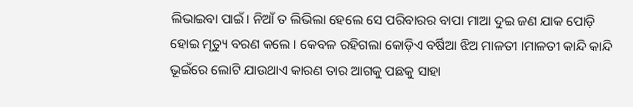ଲିଭାଇବା ପାଇଁ। ନିଆଁ ତ ଲିଭିଲା ହେଲେ ସେ ପରିବାରର ବାପା ମାଆ ଦୁଇ ଜଣ ଯାକ ପୋଡ଼ି ହୋଇ ମୃତ୍ୟୁ ବରଣ କଲେ । କେବଳ ରହିଗଲା କୋଡ଼ିଏ ବର୍ଷିଆ ଝିଅ ମାଳତୀ ।ମାଳତୀ କାନ୍ଦି କାନ୍ଦି ଭୂଇଁରେ ଲୋଟି ଯାଉଥାଏ କାରଣ ତାର ଆଗକୁ ପଛକୁ ସାହା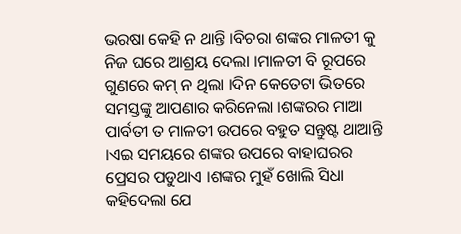ଭରଷା କେହି ନ ଥାନ୍ତି ।ବିଚରା ଶଙ୍କର ମାଳତୀ କୁ ନିଜ ଘରେ ଆଶ୍ରୟ ଦେଲା ।ମାଳତୀ ବି ରୂପରେ ଗୁଣରେ କମ୍ ନ ଥିଲା ।ଦିନ କେତେଟା ଭିତରେ ସମସ୍ତଙ୍କୁ ଆପଣାର କରିନେଲା ।ଶଙ୍କରର ମାଆ ପାର୍ବତୀ ତ ମାଳତୀ ଉପରେ ବହୁତ ସନ୍ତୁଷ୍ଟ ଥାଆନ୍ତି ।ଏଇ ସମୟରେ ଶଙ୍କର ଉପରେ ବାହାଘରର ପ୍ରେସର ପଡୁଥାଏ ।ଶଙ୍କର ମୁହଁ ଖୋଲି ସିଧା କହିଦେଲା ଯେ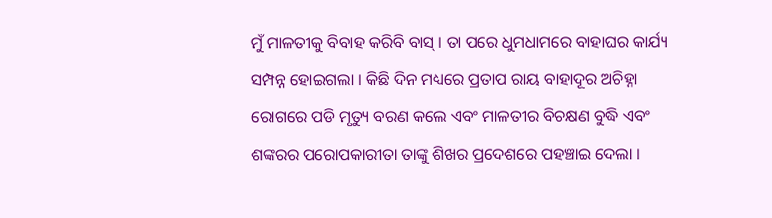ମୁଁ ମାଳତୀକୁ ବିବାହ କରିବି ବାସ୍ । ତା ପରେ ଧୁମଧାମରେ ବାହାଘର କାର୍ଯ୍ୟ ସମ୍ପନ୍ନ ହୋଇଗଲା । କିଛି ଦିନ ମଧ୍ୟରେ ପ୍ରତାପ ରାୟ ବାହାଦୂର ଅଚିହ୍ନା ରୋଗରେ ପଡି ମୃତ୍ୟୁ ବରଣ କଲେ ଏବଂ ମାଳତୀର ବିଚକ୍ଷଣ ବୁଦ୍ଧି ଏବଂ ଶଙ୍କରର ପରୋପକାରୀତା ତାଙ୍କୁ ଶିଖର ପ୍ରଦେଶରେ ପହଞ୍ଚାଇ ଦେଲା ।